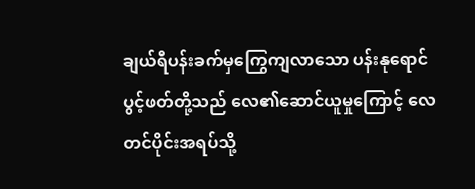ချယ်ရီပန်းခက်မှကြွေကျလာသော ပန်းနုရောင်ပွင့်ဖတ်တို့သည် လေ၏ဆောင်ယူမှုကြောင့် လေတင်ပိုင်းအရပ်သို့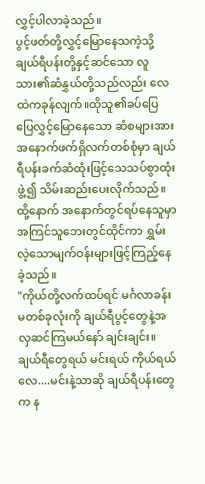လွှင့်ပါလာခဲ့သည်။
ပွင့်ဖတ်တို့လွှင့်မြောနေသကဲ့သို့ ချယ်ရီပန်းတို့နှင့်ဆင်သော လူသား၏ဆံနွှယ်တို့သည်လည်း လေထဲကခုန်လျက်။ထိုသူ၏ခပ်ပြေပြေလွှင့်မြောနေသော ဆံစများအား အနောက်ဖက်ရှိလက်တစ်စုံမှာ ချယ်ရီပန်းခက်ဆံထုံးဖြင့်သေသပ်စွာထုံးဖွဲ့၍ သိမ်းဆည်းပေးလိုက်သည်။
ထို့နောက် အနောက်တွင်ရပ်နေသူမှာ အကြင်သူဘေးတွင်ထိုင်ကာ ရွှမ်းလဲ့သောမျက်ဝန်းများဖြင့်ကြည့်နေခဲ့သည်။
"ကိုယ်တို့လက်ထပ်ရင် မင်္ဂလာခန်းမတစ်ခုလုံးကို ချယ်ရီပွင့်တွေနဲ့အလှဆင်ကြမယ်နော် ချင်းချင်း။ ချယ်ရီတွေရယ် မင်းရယ် ကိုယ်ရယ်လေ....မင်းနဲ့သာဆို ချယ်ရီပန်းတွေက န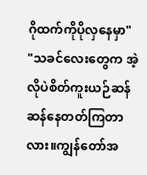ဂိုထက်ကိုပိုလှနေမှာ"
"သခင်လေးတွေက အဲ့လိုပဲစိတ်ကူးယဉ်ဆန်ဆန်နေတတ်ကြတာလား။ကျွန်တော်အ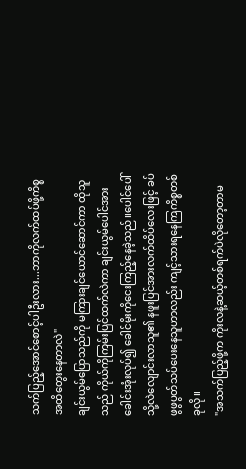သက်ပြည့်အောင်စောင့်ပါဦးလား...ဘာကိုလက်ထပ်ဖို့ကိစ္စအထိတွေးနေတာလဲ"
ချင်းယွမ်ပြောသည်ကို မကြားချင်ယောင်ဆောင်ကာ ထိုသူသည် ကိုယ်ကိုကြမ်းပြင်ထက်လဲကာ ချင်းယွမ်ပေါင်အားခေါင်းအုံးလုပ်၍ ခေါင်မိုးကိုငေးကြည့်နေခဲ့သည်။ပေါင်ပေါ်သို့လဲလျောင်းလာသူ၏ နဖူးပြင်အားလက်ထိပ်လေးဖြင့် ခပ်ဖွဖွပွတ်သပ်ပေးနေသူဟာလည်း ကျင့်သားရနေကြကိစ္စတစ်ခုလို။
"အသက်ပြည့်ဖို့က ကိုးလနဲ့ဆယ့်တစ်ရက်ပဲလိုတော့တာမ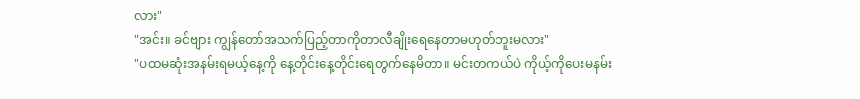လား"
"အင်း။ ခင်ဗျား ကျွန်တော်အသက်ပြည့်တာကိုတာလီချိုးရေနေတာမဟုတ်ဘူးမလား"
"ပထမဆုံးအနမ်းရမယ့်နေ့ကို နေ့တိုင်းနေ့တိုင်းရေတွက်နေမိတာ။ မင်းတကယ်ပဲ ကိုယ့်ကိုပေးမနမ်း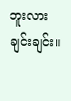ဘူးလား ချင်းချင်း။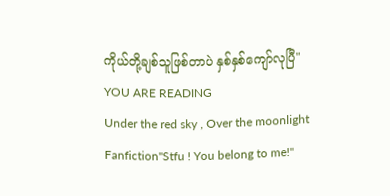ကိုယ်တို့ချစ်သူဖြစ်တာပဲ နှစ်နှစ်ကျော်လုပြီ"
YOU ARE READING
Under the red sky , Over the moonlight
Fanfiction"Stfu ! You belong to me!"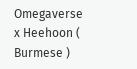Omegaverse x Heehoon ( Burmese )